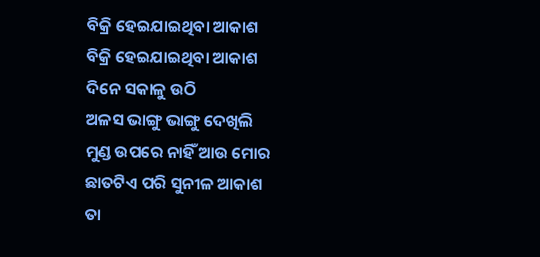ବିକ୍ରି ହେଇଯାଇଥିବା ଆକାଶ
ବିକ୍ରି ହେଇଯାଇଥିବା ଆକାଶ
ଦିନେ ସକାଳୁ ଉଠି
ଅଳସ ଭାଙ୍ଗୁ ଭାଙ୍ଗୁ ଦେଖିଲି
ମୁଣ୍ଡ ଉପରେ ନାହିଁ ଆଉ ମୋର
ଛାତଟିଏ ପରି ସୁନୀଳ ଆକାଶ
ତା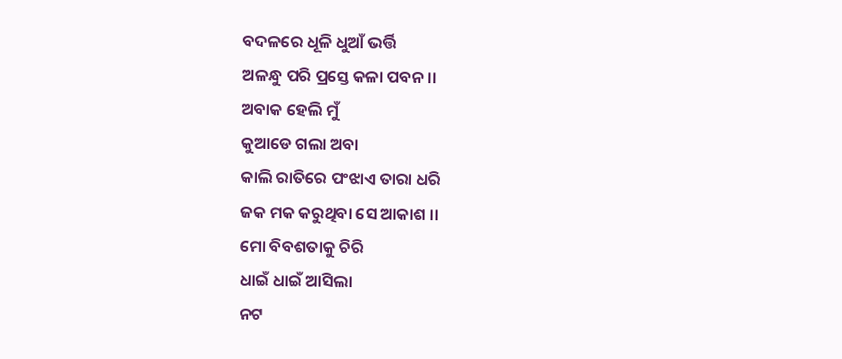ବଦଳରେ ଧୂଳି ଧୁଆଁ ଭର୍ତ୍ତି
ଅଳନ୍ଧୁ ପରି ପ୍ରସ୍ତେ କଳା ପବନ।।
ଅବାକ ହେଲି ମୁଁ
କୁଆଡେ ଗଲା ଅବା
କାଲି ରାତିରେ ପଂଝାଏ ତାରା ଧରି
ଜକ ମକ କରୁଥିବା ସେ ଆକାଶ ।।
ମୋ ବିବଶତାକୁ ଚିରି
ଧାଇଁ ଧାଇଁ ଆସିଲା
ନଟ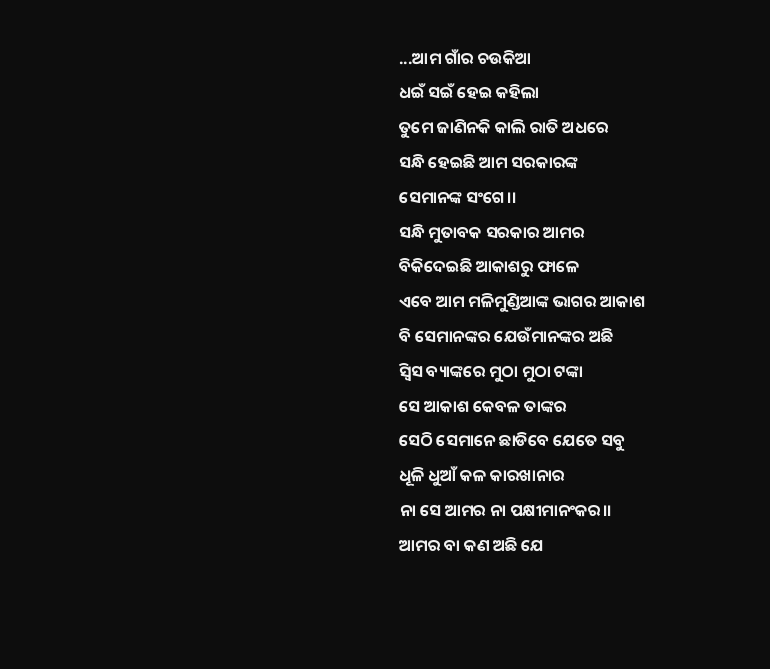...ଆମ ଗାଁର ଚଉକିଆ
ଧଇଁ ସଇଁ ହେଇ କହିଲା
ତୁମେ ଜାଣିନକି କାଲି ରାତି ଅଧରେ
ସନ୍ଧି ହେଇଛି ଆମ ସରକାରଙ୍କ
ସେମାନଙ୍କ ସଂଗେ।।
ସନ୍ଧି ମୁତାବକ ସରକାର ଆମର
ବିକିଦେଇଛି ଆକାଶରୁ ଫାଳେ
ଏବେ ଆମ ମଳିମୁଣ୍ଡିଆଙ୍କ ଭାଗର ଆକାଶ
ବି ସେମାନଙ୍କର ଯେଉଁମାନଙ୍କର ଅଛି
ସ୍ୱିସ ବ୍ୟାଙ୍କରେ ମୁଠା ମୁଠା ଟଙ୍କା
ସେ ଆକାଶ କେବଳ ତାଙ୍କର
ସେଠି ସେମାନେ ଛାଡିବେ ଯେତେ ସବୁ
ଧୂଳି ଧୁଆଁ କଳ କାରଖାନାର
ନା ସେ ଆମର ନା ପକ୍ଷୀମାନଂକର।।
ଆମର ବା କଣ ଅଛି ଯେ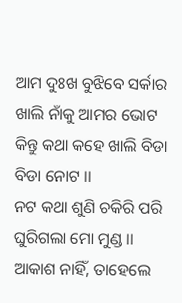ଆମ ଦୁଃଖ ବୁଝିବେ ସର୍କାର
ଖାଲି ନାଁକୁ ଆମର ଭୋଟ
କିନ୍ତୁ କଥା କହେ ଖାଲି ବିଡା ବିଡା ନୋଟ ।।
ନଟ କଥା ଶୁଣି ଚକିରି ପରି
ଘୁରିଗଲା ମୋ ମୁଣ୍ଡ ।।
ଆକାଶ ନାହିଁ, ତାହେଲେ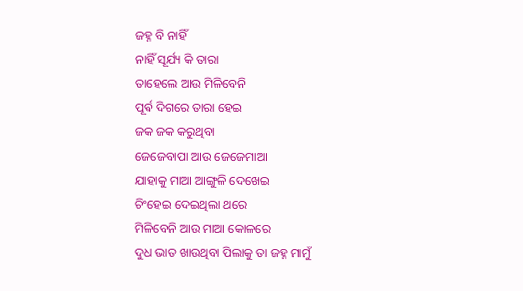ଜହ୍ନ ବି ନାହିଁ
ନାହିଁ ସୂର୍ଯ୍ୟ କି ତାରା
ତାହେଲେ ଆଉ ମିଳିବେନି
ପୂର୍ଵ ଦିଗରେ ତାରା ହେଇ
ଜକ ଜକ କରୁଥିବା
ଜେଜେବାପା ଆଉ ଜେଜେମାଆ
ଯାହାକୁ ମାଆ ଆଙ୍ଗୁଳି ଦେଖେଇ
ଚିଂହେଇ ଦେଇଥିଲା ଥରେ
ମିଳିବେନି ଆଉ ମାଆ କୋଳରେ
ଦୁଧ ଭାତ ଖାଉଥିବା ପିଲାକୁ ତା ଜହ୍ନ ମାମୁଁ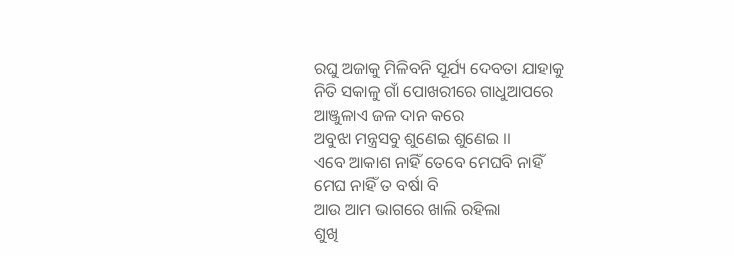ରଘୁ ଅଜାକୁ ମିଳିବନି ସୂର୍ଯ୍ୟ ଦେବତା ଯାହାକୁ
ନିତି ସକାଳୁ ଗାଁ ପୋଖରୀରେ ଗାଧୁଆପରେ
ଆଞ୍ଜୁଳାଏ ଜଳ ଦାନ କରେ
ଅବୁଝା ମନ୍ତ୍ରସବୁ ଶୁଣେଇ ଶୁଣେଇ ।।
ଏବେ ଆକାଶ ନାହିଁ ତେବେ ମେଘବି ନାହିଁ
ମେଘ ନାହିଁ ତ ବର୍ଷା ବି
ଆଉ ଆମ ଭାଗରେ ଖାଲି ରହିଲା
ଶୁଖି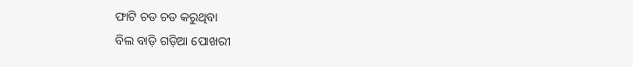ଫାଟି ଚଡ ଚଡ କରୁଥିବା
ବିଲ ବାଡ଼ି ଗଡ଼ିଆ ପୋଖରୀ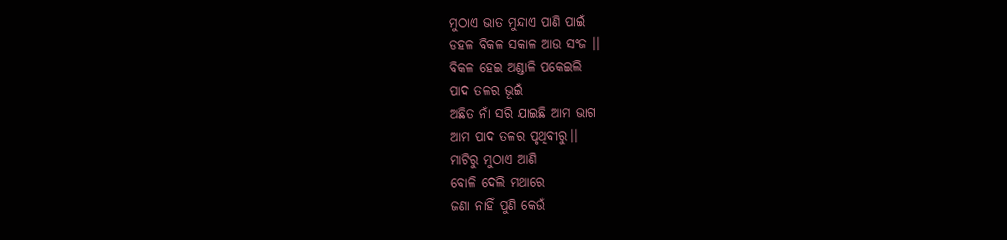ମୁଠାଏ ଭାତ ମୁନ୍ଦାଏ ପାଣି ପାଇଁ
ଡହଳ ବିକଳ ସକାଳ ଆଉ ସଂଜ ।।
ବିକଳ ହେଇ ଅଣ୍ଡାଳି ପକେଇଲି
ପାଦ ତଳର ଭୂଇଁ
ଅଛିତ ନାଁ ସରି ଯାଇଛି ଆମ ଭାଗ
ଆମ ପାଦ ତଳର ପୃଥିବୀରୁ।।
ମାଟିରୁ ମୁଠାଏ ଆଣି
ବୋଳି ଦେଲି ମଥାରେ
ଜଣା ନାହିଁ ପୁଣି କେଉଁ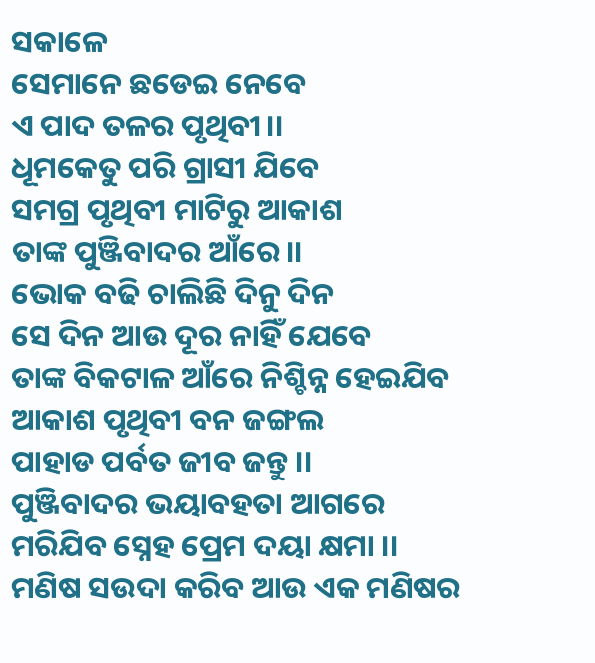ସକାଳେ
ସେମାନେ ଛଡେଇ ନେବେ
ଏ ପାଦ ତଳର ପୃଥିବୀ।।
ଧୂମକେତୁ ପରି ଗ୍ରାସୀ ଯିବେ
ସମଗ୍ର ପୃଥିବୀ ମାଟିରୁ ଆକାଶ
ତାଙ୍କ ପୁଞ୍ଜିବାଦର ଆଁରେ।।
ଭୋକ ବଢି ଚାଲିଛି ଦିନୁ ଦିନ
ସେ ଦିନ ଆଉ ଦୂର ନାହିଁ ଯେବେ
ତାଙ୍କ ବିକଟାଳ ଆଁରେ ନିଶ୍ଚିନ୍ନ ହେଇଯିବ
ଆକାଶ ପୃଥିବୀ ବନ ଜଙ୍ଗଲ
ପାହାଡ ପର୍ବତ ଜୀବ ଜନ୍ତୁ ।।
ପୁଞ୍ଜିବାଦର ଭୟାବହତା ଆଗରେ
ମରିଯିବ ସ୍ନେହ ପ୍ରେମ ଦୟା କ୍ଷମା ।।
ମଣିଷ ସଉଦା କରିବ ଆଉ ଏକ ମଣିଷର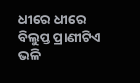ଧୀରେ ଧୀରେ ବିଲୁପ୍ତ ପ୍ରାଣୀଟିଏ ଭଳି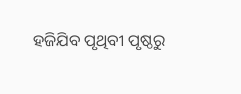ହଜିଯିବ ପୃଥିବୀ ପୃଷ୍ଠରୁ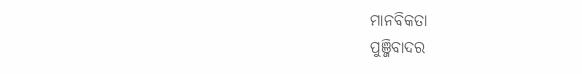ମାନବିକତା
ପୁଞ୍ଜିବାଦର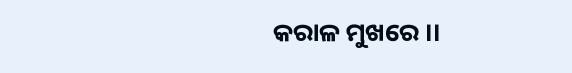କରାଳ ମୁଖରେ ।।